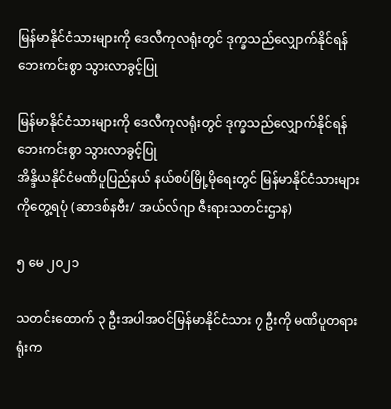မြန်မာနိုင်ငံသားများကို ဒေလီကုလရုံးတွင် ဒုက္ခသည်လျှောက်နိုင်ရန် ဘေးကင်းစွာ သွားလာခွင့်ပြု

မြန်မာနိုင်ငံသားများကို ဒေလီကုလရုံးတွင် ဒုက္ခသည်လျှောက်နိုင်ရန် ဘေးကင်းစွာ သွားလာခွင့်ပြု
အိန္ဒိယနိုင်ငံမဏိပူပြည်နယ် နယ်စပ်မြို့မိုရေးတွင် မြန်မာနိုင်ငံသားများကိုတွေ့ရပုံ (ဆာဒစ်နဗီး/ အယ်လ်ဂျာ ဇီးရားသတင်းဌာန)

၅ မေ ၂၀၂၁

သတင်းထောက် ၃ ဦးအပါအဝင်မြန်မာနိုင်ငံသား ၇ ဦးကို မဏိပူတရားရုံးက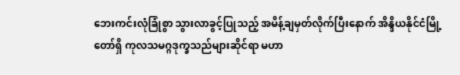ဘေးကင်းလုံခြုံစွာ သွားလာခွင့်ပြုသည့် အမိန့်ချမှတ်လိုက်ပြီးနောက် အိန္ဒိယနိုင်ငံမြို့တော်ရှိ ကုလသမဂ္ဂဒုက္ခသည်များဆိုင်ရာ မဟာ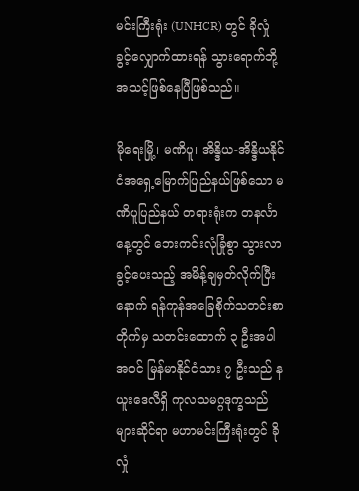မင်းကြီးရုံး (UNHCR) တွင် ခိုလှုံခွင့်လျှောက်ထားရန် သွားရောက်ဘို့အသင့်ဖြစ်နေပြီဖြစ်သည်။

မိုရေးမြို့၊ မဏိပူ၊ အိန္ဒိယ-အိန္ဒိယနိုင်ငံအရှေ့မြောက်ပြည်နယ်ဖြစ်သော မဏိပူပြည်နယ် တရားရုံးက တနင်္လာနေ့တွင် ဘေးကင်းလုံခြုံစွာ သွားလာခွင့်ပေးသည့် အမိန့်ချမှတ်လိုက်ပြီးနောက် ရန်ကုန်အခြေစိုက်သတင်းစာတိုက်မှ သတင်းထောက် ၃ ဦးအပါအဝင် မြန်မာနိုင်ငံသား ၇ ဦးသည် နယူးဒေလီရှိ ကုလသမဂ္ဂဒုက္ခသည်များဆိုင်ရာ မဟာမင်းကြီးရုံးတွင် ခိုလှုံ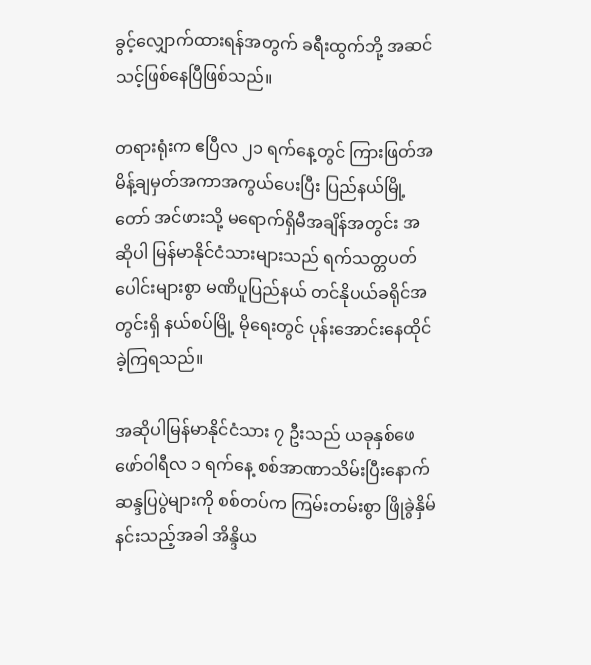ခွင့်လျှောက်ထားရန်အတွက် ခရီးထွက်ဘို့ အဆင်သင့်ဖြစ်နေပြီဖြစ်သည်။

တရားရုံးက ဧပြီလ ၂၁ ရက်နေ့တွင် ကြားဖြတ်အမိန့်ချမှတ်အကာအကွယ်ပေးပြီး ပြည်နယ်မြို့တော် အင်ဖားသို့ မရောက်ရှိမီအချိန်အတွင်း အဆိုပါ မြန်မာနိုင်ငံသားများသည် ရက်သတ္တပတ်ပေါင်းများစွာ မဏိပူပြည်နယ် တင်နိုပယ်ခရိုင်အတွင်းရှိ နယ်စပ်မြို့ မိုရေးတွင် ပုန်းအောင်းနေထိုင်ခဲ့ကြရသည်။

အဆိုပါမြန်မာနိုင်ငံသား ၇ ဦးသည် ယခုနှစ်ဖေဖော်ဝါရီလ ၁ ရက်နေ့ စစ်အာဏာသိမ်းပြီးနောက် ဆန္ဒပြပွဲများကို စစ်တပ်က ကြမ်းတမ်းစွာ ဖြိုခွဲနှိမ်နင်းသည့်အခါ အိန္ဒိယ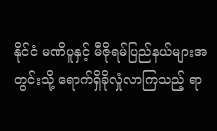နိုင်ငံ မဏိပူနှင့် မီဇိုရမ်ပြည်နယ်များအတွင်းသို့ ရောက်ရှိခိုလှုံလာကြသည့် ရာ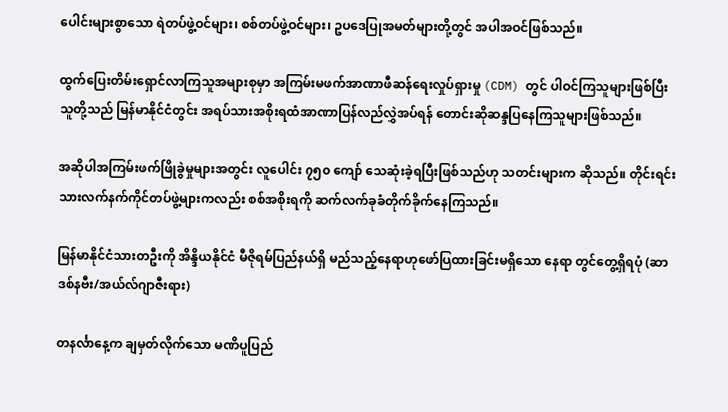ပေါင်းများစွာသော ရဲတပ်ဖွဲ့ဝင်များ၊ စစ်တပ်ဖွဲ့ဝင်များ၊ ဥပဒေပြုအမတ်များတို့တွင် အပါအဝင်ဖြစ်သည်။

ထွက်ပြေးတိမ်းရှောင်လာကြသူအများစုမှာ အကြမ်းမဖက်အာဏာဖီဆန်ရေးလှုပ်ရှားမှု (CDM) တွင် ပါဝင်ကြသူများဖြစ်ပြီး သူတို့သည် မြန်မာနိုင်ငံတွင်း အရပ်သားအစိုးရထံအာဏာပြန်လည်လွှဲအပ်ရန် တောင်းဆိုဆန္ဒပြနေကြသူများဖြစ်သည်။

အဆိုပါအကြမ်းဖက်ဖြိုခွဲမှုများအတွင်း လူပေါင်း ၇၅၀ ကျော် သေဆုံးခဲ့ရပြီးဖြစ်သည်ဟု သတင်းများက ဆိုသည်။ တိုင်းရင်းသားလက်နက်ကိုင်တပ်ဖွဲ့များကလည်း စစ်အစိုးရကို ဆက်လက်ခုခံတိုက်ခိုက်နေကြသည်။

မြန်မာနိုင်ငံသားတဦးကို အိန္ဒိယနိုင်ငံ မီဇိုရမ်ပြည်နယ်ရှိ မည်သည့်နေရာဟုဖော်ပြထားခြင်းမရှိသော နေရာ တွင်တွေ့ရှိရပုံ (ဆာဒစ်နဗီး/အယ်လ်ဂျာဇီးရား)

တနင်္လာနေ့က ချမှတ်လိုက်သော မဏိပူပြည်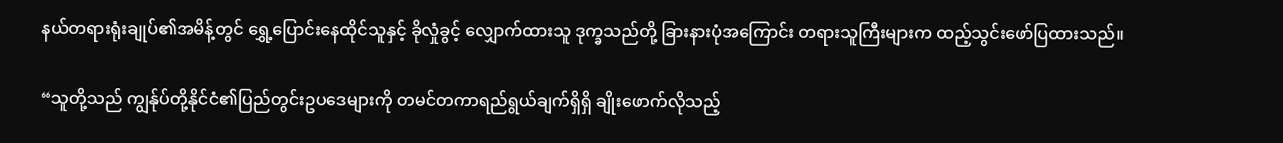နယ်တရားရုံးချုပ်၏အမိန့်တွင် ရွှေ့ပြောင်းနေထိုင်သူနှင့် ခိုလှုံခွင့် လျှောက်ထားသူ ဒုက္ခသည်တို့ ခြားနားပုံအကြောင်း တရားသူကြီးများက ထည့်သွင်းဖော်ပြထားသည်။

“သူတို့သည် ကျွန်ုပ်တို့နိုင်ငံ၏ပြည်တွင်းဥပဒေများကို တမင်တကာရည်ရွယ်ချက်ရှိရှိ ချိုးဖောက်လိုသည့်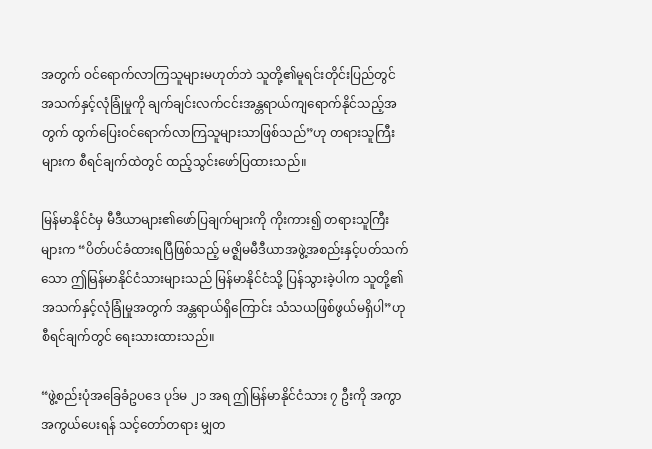အတွက် ဝင်ရောက်လာကြသူများမဟုတ်ဘဲ သူတို့၏မူရင်းတိုင်းပြည်တွင် အသက်နှင့်လုံခြုံမှုကို ချက်ချင်းလက်ငင်းအန္တရာယ်ကျရောက်နိုင်သည့်အတွက် ထွက်ပြေးဝင်ရောက်လာကြသူများသာဖြစ်သည်”ဟု တရားသူကြီးများက စီရင်ချက်ထဲတွင် ထည့်သွင်းဖော်ပြထားသည်။

မြန်မာနိုင်ငံမှ မီဒီယာများ၏ဖော်ပြချက်များကို ကိုးကား၍ တရားသူကြီးများက “ပိတ်ပင်ခံထားရပြီဖြစ်သည့် မဇ္ဈိမမီဒီယာအဖွဲ့အစည်းနှင့်ပတ်သက်သော ဤမြန်မာနိုင်ငံသားများသည် မြန်မာနိုင်ငံသို့ ပြန်သွားခဲ့ပါက သူတို့၏အသက်နှင့်လုံခြုံမှုအတွက် အန္တရာယ်ရှိကြောင်း သံသယဖြစ်ဖွယ်မရှိပါ”ဟု စီရင်ချက်တွင် ရေးသားထားသည်။

“ဖွဲ့စည်းပုံအခြေခံဥပဒေ ပုဒ်မ ၂၁ အရ ဤမြန်မာနိုင်ငံသား ၇ ဦးကို အကွာအကွယ်ပေးရန် သင့်တော်တရား မျှတ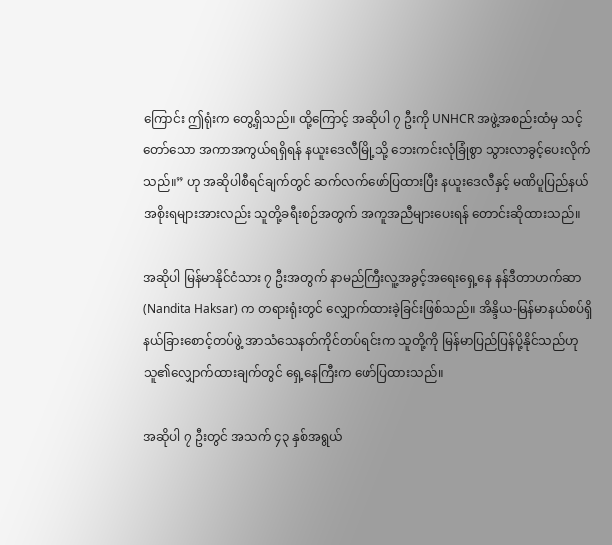ကြောင်း ဤရုံးက တွေ့ရှိသည်။ ထို့ကြောင့် အဆိုပါ ၇ ဦးကို UNHCR အဖွဲ့အစည်းထံမှ သင့်တော်သော အကာအကွယ်ရရှိရန် နယူးဒေလီမြို့သို့ ဘေးကင်းလုံခြုံစွာ သွားလာခွင့်ပေးလိုက်သည်။” ဟု အဆိုပါစီရင်ချက်တွင် ဆက်လက်ဖော်ပြထားပြီး နယူးဒေလီနှင့် မဏိပူပြည်နယ်အစိုးရများအားလည်း သူတို့ခရီးစဉ်အတွက် အကူအညီများပေးရန် တောင်းဆိုထားသည်။

အဆိုပါ မြန်မာနိုင်ငံသား ၇ ဦးအတွက် နာမည်ကြီးလူ့အခွင့်အရေးရှေ့နေ နန်ဒီတာဟက်ဆာ (Nandita Haksar) က တရားရုံးတွင် လျှောက်ထားခဲ့ခြင်းဖြစ်သည်။ အိန္ဒိယ-မြန်မာနယ်စပ်ရှိ နယ်ခြားစောင့်တပ်ဖွဲ့ အာသံသေနတ်ကိုင်တပ်ရင်းက သူတို့ကို မြန်မာပြည်ပြန်ပို့နိုင်သည်ဟု သူ၏လျှောက်ထားချက်တွင် ရှေ့နေကြီးက ဖော်ပြထားသည်။

အဆိုပါ ၇ ဦးတွင် အသက် ၄၃ နှစ်အရွယ်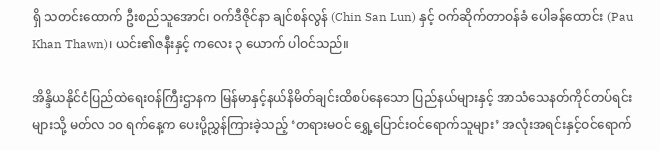ရှိ သတင်းထောက် ဦးစည်သူအောင်၊ ဝက်ဒီဇိုင်နာ ချင်စန်လွန် (Chin San Lun) နှင့် ဝက်ဆိုက်တာဝန်ခံ ပေါခန်ထောင်း (Pau Khan Thawn)၊ ယင်း၏ဇနီးနှင့် ကလေး ၃ ယောက် ပါဝင်သည်။

အိန္ဒိယနိုင်ငံပြည်ထဲရေးဝန်ကြီးဌာနက မြန်မာနှင့်နယ်နိမိတ်ချင်းထိစပ်နေသော ပြည်နယ်များနှင့် အာသံသေနတ်ကိုင်တပ်ရင်းများသို့ မတ်လ ၁၀ ရက်နေ့က ပေးပို့ညွှန်ကြားခဲ့သည့် ‘တရားမဝင် ရွှေ့ပြောင်းဝင်ရောက်သူများ’ အလုံးအရင်းနှင့်ဝင်ရောက်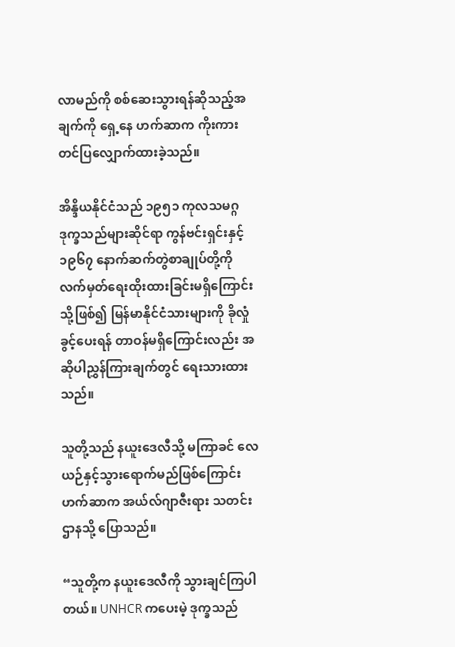လာမည်ကို စစ်ဆေးသွားရန်ဆိုသည့်အချက်ကို ရှေ့နေ ဟက်ဆာက ကိုးကားတင်ပြလျှောက်ထားခဲ့သည်။

အိန္ဒိယနိုင်ငံသည် ၁၉၅၁ ကုလသမဂ္ဂဒုက္ခသည်များဆိုင်ရာ ကွန်ဗင်းရှင်းနှင့် ၁၉၆၇ နောက်ဆက်တွဲစာချုပ်တို့ကို လက်မှတ်ရေးထိုးထားခြင်းမရှိကြောင်း သို့ဖြစ်၍ မြန်မာနိုင်ငံသားများကို ခိုလှုံခွင့်ပေးရန် တာဝန်မရှိကြောင်းလည်း အဆိုပါညွှန်ကြားချက်တွင် ရေးသားထားသည်။

သူတို့သည် နယူးဒေလီသို့ မကြာခင် လေယဉ်နှင့်သွားရောက်မည်ဖြစ်ကြောင်း ဟက်ဆာက အယ်လ်ဂျာဇီးရား သတင်းဌာနသို့ ပြောသည်။

“သူတို့က နယူးဒေလီကို သွားချင်ကြပါတယ်။ UNHCR ကပေးမဲ့ ဒုက္ခသည်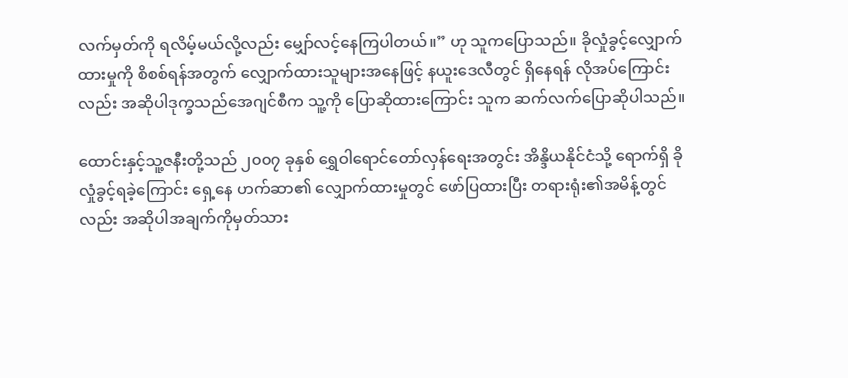လက်မှတ်ကို ရလိမ့်မယ်လို့လည်း မျှော်လင့်နေကြပါတယ်။” ဟု သူကပြောသည်။ ခိုလှုံခွင့်လျှောက်ထားမှုကို စိစစ်ရန်အတွက် လျှောက်ထားသူများအနေဖြင့် နယူးဒေလီတွင် ရှိနေရန် လိုအပ်ကြောင်းလည်း အဆိုပါဒုက္ခသည်အေဂျင်စီက သူ့ကို ပြောဆိုထားကြောင်း သူက ဆက်လက်ပြောဆိုပါသည်။

ထောင်းနှင့်သူ့ဇနီးတို့သည် ၂၀၀၇ ခုနှစ် ရွှေဝါရောင်တော်လှန်ရေးအတွင်း အိန္ဒိယနိုင်ငံသို့ ရောက်ရှိ ခိုလှုံခွင့်ရခဲ့ကြောင်း ရှေ့နေ ဟက်ဆာ၏ လျှောက်ထားမှုတွင် ဖော်ပြထားပြီး တရားရုံး၏အမိန့်တွင်လည်း အဆိုပါအချက်ကိုမှတ်သား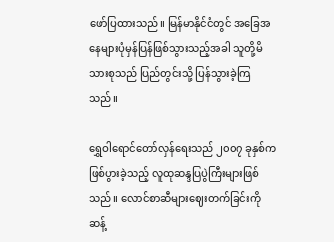ဖော်ပြထားသည်။ မြန်မာနိုင်ငံတွင် အခြေအနေများပုံမှန်ပြန်ဖြစ်သွားသည့်အခါ သူတို့မိသားစုသည် ပြည်တွင်းသို့ ပြန်သွားခဲ့ကြသည်။

ရွှေဝါရောင်တော်လှန်ရေးသည် ၂၀၀၇ ခုနှစ်က ဖြစ်ပွားခဲ့သည့် လူထုဆန္ဒပြပွဲကြီးများဖြစ်သည်။ လောင်စာဆီများဈေးတက်ခြင်းကို ဆန့်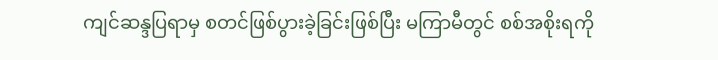ကျင်ဆန္ဒပြရာမှ စတင်ဖြစ်ပွားခဲ့ခြင်းဖြစ်ပြီး မကြာမီတွင် စစ်အစိုးရကို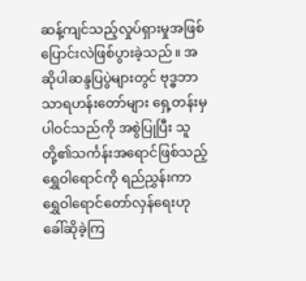ဆန့်ကျင်သည့်လှုပ်ရှားမှုအဖြစ် ပြောင်းလဲဖြစ်ပွားခဲ့သည်။ အဆိုပါဆန္ဒပြပွဲများတွင် ဗုဒ္ဓဘာသာရဟန်းတော်များ ရှေ့တန်းမှပါဝင်သည်ကို အစွဲပြုပြီး သူတို့၏သင်္ကန်းအရောင်ဖြစ်သည့် ရွှေဝါရောင်ကို ရည်ညွှန်းကာ ရွှေဝါရောင်တော်လှန်ရေးဟုခေါ်ဆိုခဲ့ကြ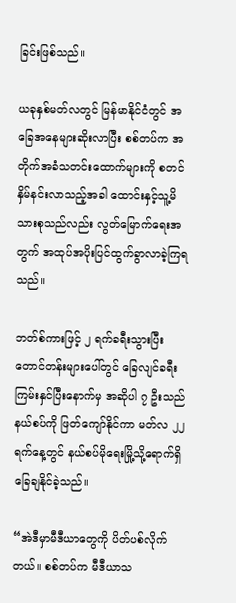ခြင်းဖြစ်သည်။

ယခုနှစ်မတ်လတွင် မြန်မာနိုင်ငံတွင် အခြေအနေများဆိုးလာပြီး စစ်တပ်က အတိုက်အခံသတင်းထောက်များကို စတင်နှိမ်နင်းလာသည့်အခါ ထောင်းနှင့်သူ့မိသားစုသည်လည်း လွတ်မြောက်ရေးအတွက် အထုပ်အပိုးပြင်ထွက်ခွာလာခဲ့ကြရသည်။

ဘတ်စ်ကားဖြင့် ၂ ရက်ခရီးသွားပြီး တောင်တန်းများပေါ်တွင် ခြေလျင်ခရီးကြမ်းနှင်ပြီးနောက်မှ အဆိုပါ ၇ ဦးသည် နယ်စပ်ကို ဖြတ်ကျော်နိုင်ကာ မတ်လ ၂၂ ရက်နေ့တွင် နယ်စပ်မိုရေးမြို့သို့ရောက်ရှိခြေချနိုင်ခဲ့သည်။

“အဲဒီမှာမီဒီယာတွေကို ပိတ်ပစ်လိုက်တယ်။ စစ်တပ်က မီဒီယာသ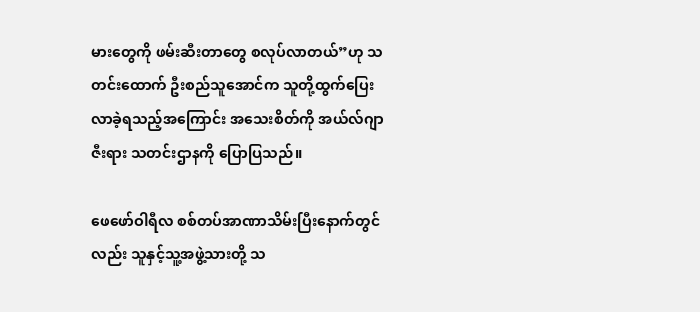မားတွေကို ဖမ်းဆီးတာတွေ စလုပ်လာတယ်”ဟု သတင်းထောက် ဦးစည်သူအောင်က သူတို့ထွက်ပြေးလာခဲ့ရသည့်အကြောင်း အသေးစိတ်ကို အယ်လ်ဂျာဇီးရား သတင်းဌာနကို ပြောပြသည်။

ဖေဖော်ဝါရီလ စစ်တပ်အာဏာသိမ်းပြီးနောက်တွင်လည်း သူနှင့်သူ့အဖွဲ့သားတို့ သ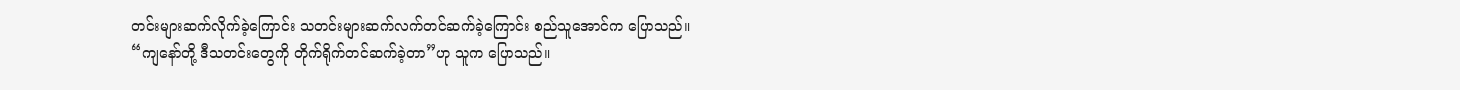တင်းများဆက်လိုက်ခဲ့ကြောင်း သတင်းများဆက်လက်တင်ဆက်ခဲ့ကြောင်း စည်သူအောင်က ပြောသည်။ “ကျနော်တို့ ဒီသတင်းတွေကို တိုက်ရိုက်တင်ဆက်ခဲ့တာ”ဟု သူက ပြောသည်။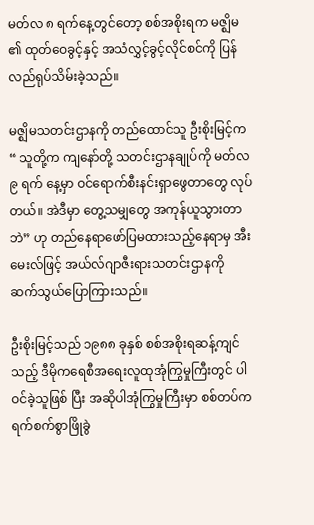မတ်လ ၈ ရက်နေ့တွင်တော့ စစ်အစိုးရက မဇ္ဈိမ ၏ ထုတ်ဝေခွင့်နှင့် အသံလွှင့်ခွင့်လိုင်စင်ကို ပြန်လည်ရုပ်သိမ်းခဲ့သည်။

မဇ္ဈိမသတင်းဌာနကို တည်ထောင်သူ ဦးစိုးမြင့်က “ သူတို့က ကျနော်တို့ သတင်းဌာနချုပ်ကို မတ်လ ၉ ရက် နေ့မှာ ဝင်ရောက်စီးနင်းရှာဖွေတာတွေ လုပ်တယ်။ အဲဒီမှာ တွေ့သမျှတွေ အကုန်ယူသွားတာဘဲ” ဟု တည်နေရာဖော်ပြမထားသည့်နေရာမှ အီးမေးလ်ဖြင့် အယ်လ်ဂျာဇီးရားသတင်းဌာနကို ဆက်သွယ်ပြောကြားသည်။

ဦးစိုးမြင့်သည် ၁၉၈၈ ခုနှစ် စစ်အစိုးရဆန့်ကျင်သည့် ဒီမိုကရေစီအရေးလူထုအုံကြွမှုကြီးတွင် ပါဝင်ခဲ့သူဖြစ် ပြီး အဆိုပါအုံကြွမှုကြီးမှာ စစ်တပ်က ရက်စက်စွာဖြိုခွဲ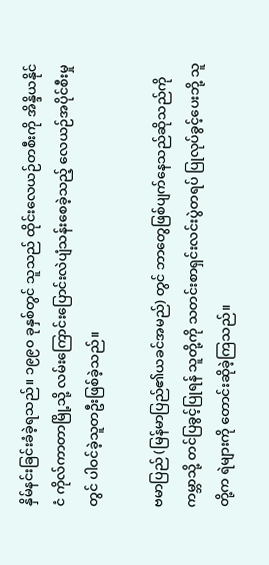နှိမ်နင်းခြင်းခံခဲ့ရသည်။ ၁၉၉၀ ခုနှစ်တွင် သူသည် ထိုင်းလေယဉ်တစီးကို အိန္ဒိယနိုင်ငံ ကိုလ်ကာတာမြို့သို့ လမ်းကြောင်းပြောင်းလဲပျံသန်းစေခဲ့သည့် လေယဉ်အပိုင်စီးမှုတွင် ပါဝင်ခဲ့သူတဦးဖြစ်ခဲ့သည်။

ဗမာပြည် (မြန်မာပြည်၏ယခင်အမည်) တွင် ဘာတွေဖြစ်ပျက်နေသည်ဆိုသည်ကို ကမ္ဘာသို့ တင်ပြခွင့်ပြုရန် သူတို့ကို သတင်းစာရှင်းလင်းပွဲတရပ် ပြုလုပ်ခွင့်ပေးဘို့ သူတို့က ရဲများကို တောင်းဆိုခဲ့ကြသည်။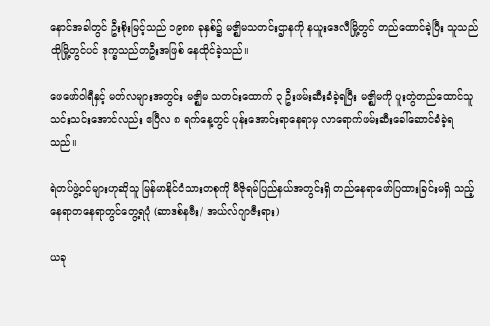နောင်အခါတွင် ဦးစိုးမြင့်သည် ၁၉၈၈ ခုနှစ်၌ မဇ္ဈိမသတင်းဌာနကို နယူးဒေလီမြို့တွင် တည်ထောင်ခဲ့ပြီး သူသည် ထိုမြို့တွင်ပင် ဒုက္ခသည်တဦးအဖြစ် နေထိုင်ခဲ့သည်။

ဖေဖော်ဝါရီနှင့် မတ်လများအတွင်း မဇ္ဈိမ သတင်းထောက် ၃ ဦးဖမ်းဆီးခံခဲ့ရပြီး မဇ္ဈိမကို ပူးတွဲတည်ထောင်သူ သင်းသင်းအောင်လည်း ဧပြီလ ၈ ရက်နေ့တွင် ပုန်းအောင်းရာနေရာမှ လာရောက်ဖမ်းဆီးခေါ်ဆောင်ခံခဲ့ရသည်။

ရဲတပ်ဖွဲ့ဝင်များဟုဆိုသူ မြန်မာနိုင်ငံသားတစုကို မီဇိုရမ်ပြည်နယ်အတွင်းရှိ တည်နေရာဖော်ပြထားခြင်းမရှိ သည့် နေရာတနေရာတွင်တွေ့ရပုံ (ဆာဒစ်နဗီး/ အယ်လ်ဂျာဇီးရား)

ယခု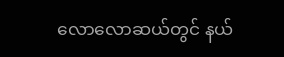လောလောဆယ်တွင် နယ်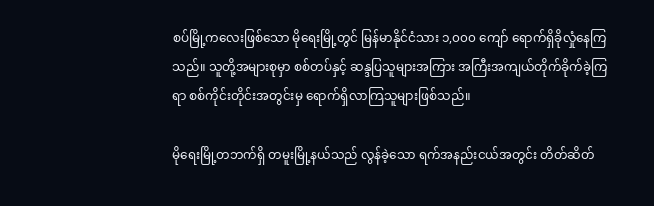စပ်မြို့ကလေးဖြစ်သော မိုရေးမြို့တွင် မြန်မာနိုင်ငံသား ၁,၀၀၀ ကျော် ရောက်ရှိခိုလှုံနေကြသည်။ သူတို့အများစုမှာ စစ်တပ်နှင့် ဆန္ဒပြသူများအကြား အကြီးအကျယ်တိုက်ခိုက်ခဲ့ကြရာ စစ်ကိုင်းတိုင်းအတွင်းမှ ရောက်ရှိလာကြသူများဖြစ်သည်။

မိုရေးမြို့တဘက်ရှိ တမူးမြို့နယ်သည် လွန်ခဲ့သော ရက်အနည်းငယ်အတွင်း တိတ်ဆိတ်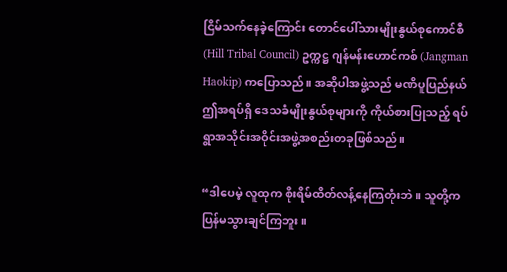ငြိမ်သက်နေခဲ့ကြောင်း တောင်ပေါ်သားမျိုးနွယ်စုကောင်စီ (Hill Tribal Council) ဥက္ကဋ္ဌ ဂျန်မန်းဟောင်ကစ် (Jangman Haokip) ကပြောသည်။ အဆိုပါအဖွဲ့သည် မဏိပူပြည်နယ် ဤအရပ်ရှိ ဒေသခံမျိုးနွယ်စုများကို ကိုယ်စားပြုသည့် ရပ်ရွာအသိုင်းအဝိုင်းအဖွဲ့အစည်းတခုဖြစ်သည်။

“ဒါပေမဲ့ လူထုက စိုးရိမ်ထိတ်လန့်နေကြတုံးဘဲ။ သူတို့က ပြန်မသွားချင်ကြဘူး။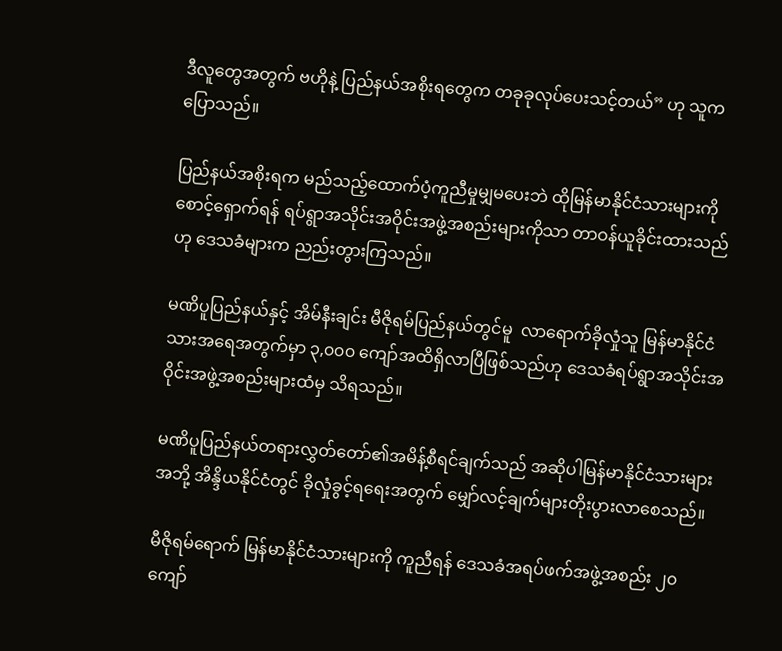ဒီလူတွေအတွက် ဗဟိုနဲ့ ပြည်နယ်အစိုးရတွေက တခုခုလုပ်ပေးသင့်တယ်” ဟု သူက ပြောသည်။

ပြည်နယ်အစိုးရက မည်သည့်ထောက်ပံ့ကူညီမှုမျှမပေးဘဲ ထိုမြန်မာနိုင်ငံသားများကို စောင့်ရှောက်ရန် ရပ်ရွာအသိုင်းအဝိုင်းအဖွဲ့အစည်းများကိုသာ တာဝန်ယူခိုင်းထားသည်ဟု ဒေသခံများက ညည်းတွားကြသည်။

မဏိပူပြည်နယ်နှင့် အိမ်နီးချင်း မီဇိုရမ်ပြည်နယ်တွင်မူ  လာရောက်ခိုလှုံသူ မြန်မာနိုင်ငံသားအရေအတွက်မှာ ၃,၀၀၀ ကျော်အထိရှိလာပြီဖြစ်သည်ဟု ဒေသခံရပ်ရွာအသိုင်းအဝိုင်းအဖွဲ့အစည်းများထံမှ သိရသည်။

မဏိပူပြည်နယ်တရားလွှတ်တော်၏အမိန့်စီရင်ချက်သည် အဆိုပါမြန်မာနိုင်ငံသားများအဘို့ အိန္ဒိယနိုင်ငံတွင် ခိုလှုံခွင့်ရရေးအတွက် မျှော်လင့်ချက်များတိုးပွားလာစေသည်။

မီဇိုရမ်ရောက် မြန်မာနိုင်ငံသားများကို ကူညီရန် ဒေသခံအရပ်ဖက်အဖွဲ့အစည်း ၂၀ ကျော်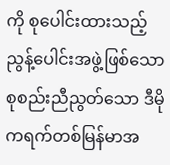ကို စုပေါင်းထားသည့် ညွန့်ပေါင်းအဖွဲ့ဖြစ်သော စုစည်းညီညွတ်သော ဒီမိုကရက်တစ်မြန်မာအ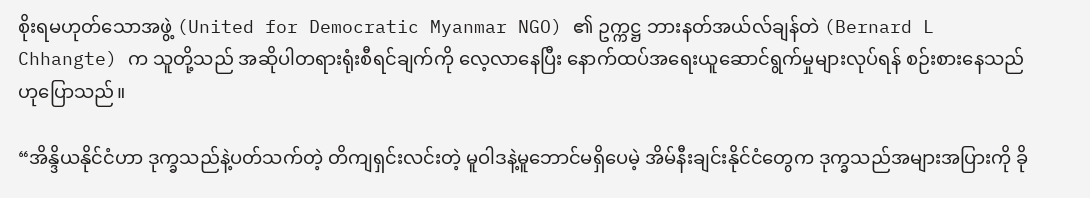စိုးရမဟုတ်သောအဖွဲ့ (United for Democratic Myanmar NGO) ၏ ဥက္ကဋ္ဌ ဘားနတ်အယ်လ်ချန်တဲ (Bernard L Chhangte) က သူတို့သည် အဆိုပါတရားရုံးစီရင်ချက်ကို လေ့လာနေပြီး နောက်ထပ်အရေးယူဆောင်ရွက်မှုများလုပ်ရန် စဉ်းစားနေသည်ဟုပြောသည်။

“အိန္ဒိယနိုင်ငံဟာ ဒုက္ခသည်နဲ့ပတ်သက်တဲ့ တိကျရှင်းလင်းတဲ့ မူဝါဒနဲ့မူဘောင်မရှိပေမဲ့ အိမ်နီးချင်းနိုင်ငံတွေက ဒုက္ခသည်အများအပြားကို ခို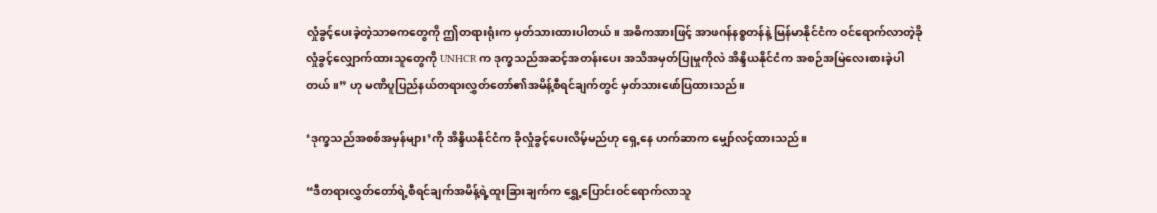လှုံခွင့်ပေးခဲ့တဲ့သာဓကတွေကို ဤတရားရုံးက မှတ်သားထားပါတယ်။ အဓိကအားဖြင့် အာဖဂန်နစ္စတန်နဲ့ မြန်မာနိုင်ငံက ဝင်ရောက်လာတဲ့ခိုလှုံခွင့်လျှောက်ထားသူတွေကို UNHCR က ဒုက္ခသည်အဆင့်အတန်းပေး အသိအမှတ်ပြုမှုကိုလဲ အိန္ဒိယနိုင်ငံက အစဉ်အမြဲလေးစားခဲ့ပါတယ်။” ဟု မဏိပူပြည်နယ်တရားလွှတ်တော်၏အမိန့်စီရင်ချက်တွင် မှတ်သားဖော်ပြထားသည်။

‘ဒုက္ခသည်အစစ်အမှန်များ’ကို အိန္ဒိယနိုင်ငံက ခိုလှုံခွင့်ပေးလိမ့်မည်ဟု ရှေ့နေ ဟက်ဆာက မျှော်လင့်ထားသည်။

“ဒီတရားလွှတ်တော်ရဲ့စီရင်ချက်အမိန့်ရဲ့ထူးခြားချက်က ရွှေ့ပြောင်းဝင်ရောက်လာသူ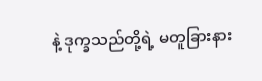နဲ့ ဒုက္ခသည်တို့ရဲ့ မတူခြားနား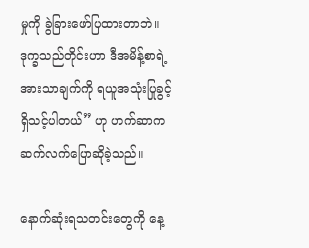မှုကို ခွဲခြားဖော်ပြထားတာဘဲ။ ဒုက္ခသည်တိုင်းဟာ ဒီအမိန့်စာရဲ့ အားသာချက်ကို ရယူအသုံးပြုခွင့်ရှိသင့်ပါတယ်” ဟု ဟက်ဆာက ဆက်လက်ပြောဆိုခဲ့သည်။

နောက်ဆုံးရသတင်းတွေကို နေ့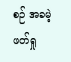စဉ် အခမဲ့ဖတ်ရှု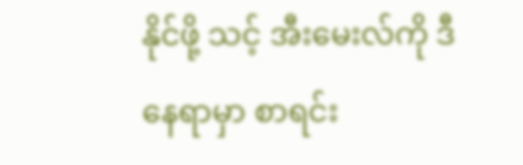နိုင်ဖို့ သင့် အီးမေးလ်ကို ဒီနေရာမှာ စာရင်း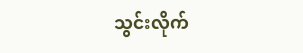သွင်းလိုက်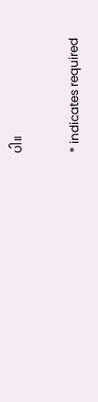ပါ။

* indicates required